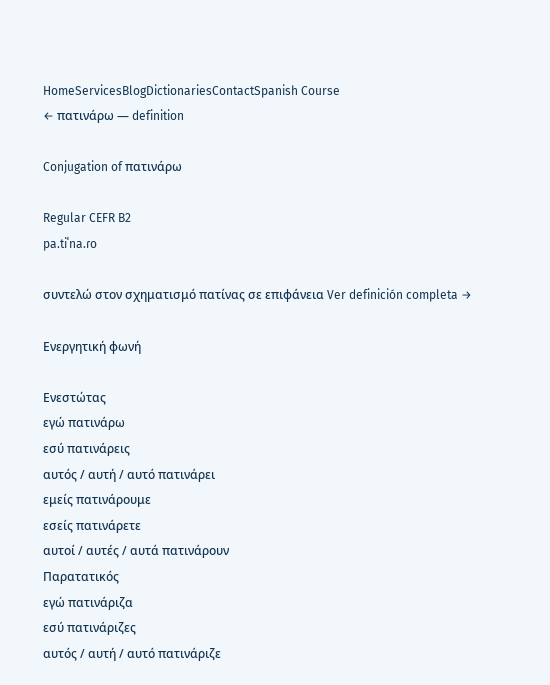HomeServicesBlogDictionariesContactSpanish Course
← πατινάρω — definition

Conjugation of πατινάρω

Regular CEFR B2
pa.tiˈna.ɾo

συντελώ στον σχηματισμό πατίνας σε επιφάνεια Ver definición completa →

Ενεργητική φωνή

Ενεστώτας
εγώ πατινάρω
εσύ πατινάρεις
αυτός / αυτή / αυτό πατινάρει
εμείς πατινάρουμε
εσείς πατινάρετε
αυτοί / αυτές / αυτά πατινάρουν
Παρατατικός
εγώ πατινάριζα
εσύ πατινάριζες
αυτός / αυτή / αυτό πατινάριζε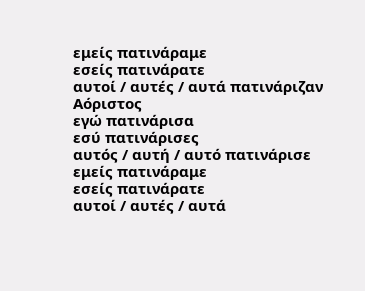εμείς πατινάραμε
εσείς πατινάρατε
αυτοί / αυτές / αυτά πατινάριζαν
Αόριστος
εγώ πατινάρισα
εσύ πατινάρισες
αυτός / αυτή / αυτό πατινάρισε
εμείς πατινάραμε
εσείς πατινάρατε
αυτοί / αυτές / αυτά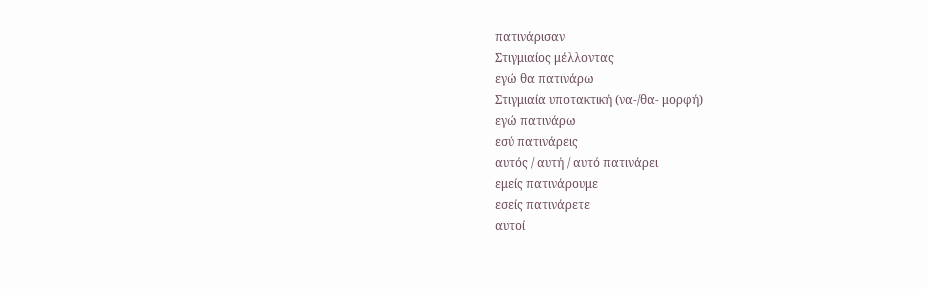πατινάρισαν
Στιγμιαίος μέλλοντας
εγώ θα πατινάρω
Στιγμιαία υποτακτική (να-/θα- μορφή)
εγώ πατινάρω
εσύ πατινάρεις
αυτός / αυτή / αυτό πατινάρει
εμείς πατινάρουμε
εσείς πατινάρετε
αυτοί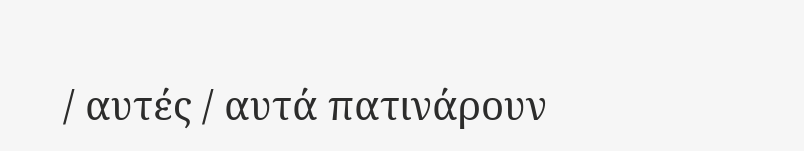/ αυτές / αυτά πατινάρουν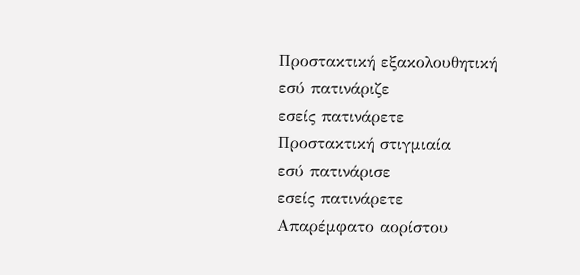Προστακτική εξακολουθητική
εσύ πατινάριζε
εσείς πατινάρετε
Προστακτική στιγμιαία
εσύ πατινάρισε
εσείς πατινάρετε
Απαρέμφατο αορίστου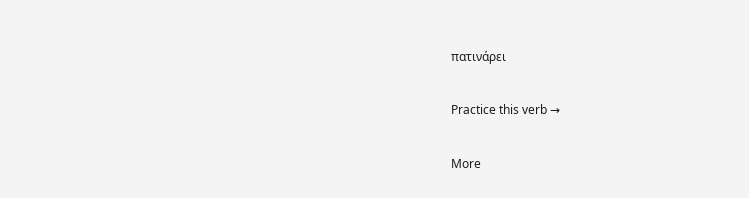πατινάρει

Practice this verb →

More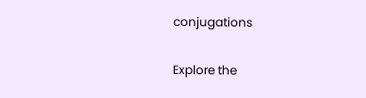conjugations

Explore the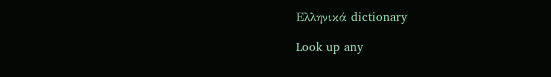Ελληνικά dictionary

Look up any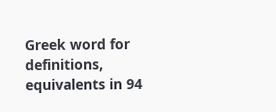Greek word for definitions, equivalents in 94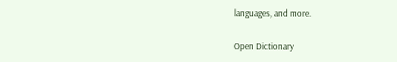languages, and more.

Open Dictionary